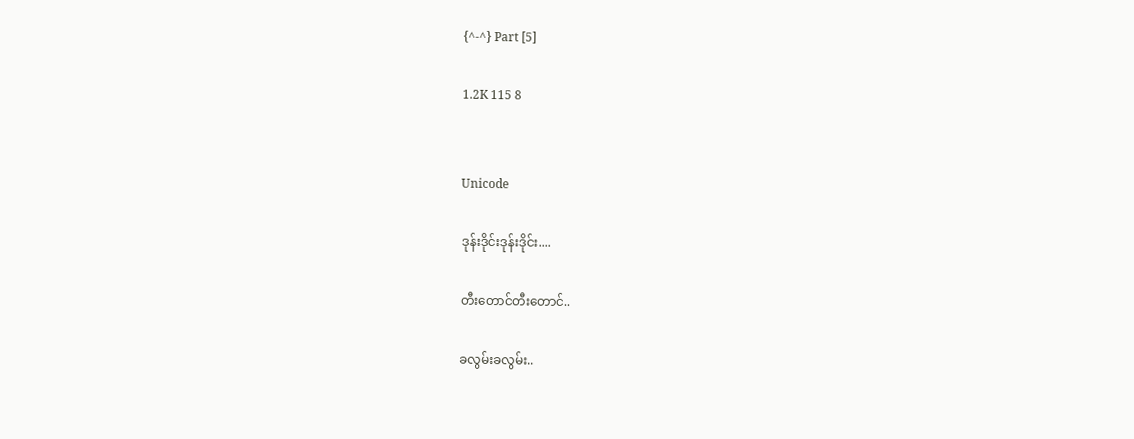{^-^} Part [5]

1.2K 115 8


Unicode

ဒုန်းဒိုင်းဒုန်းဒိုင်း....

တီးတောင်တီးတောင်..

ခလွမ်းခလွမ်း..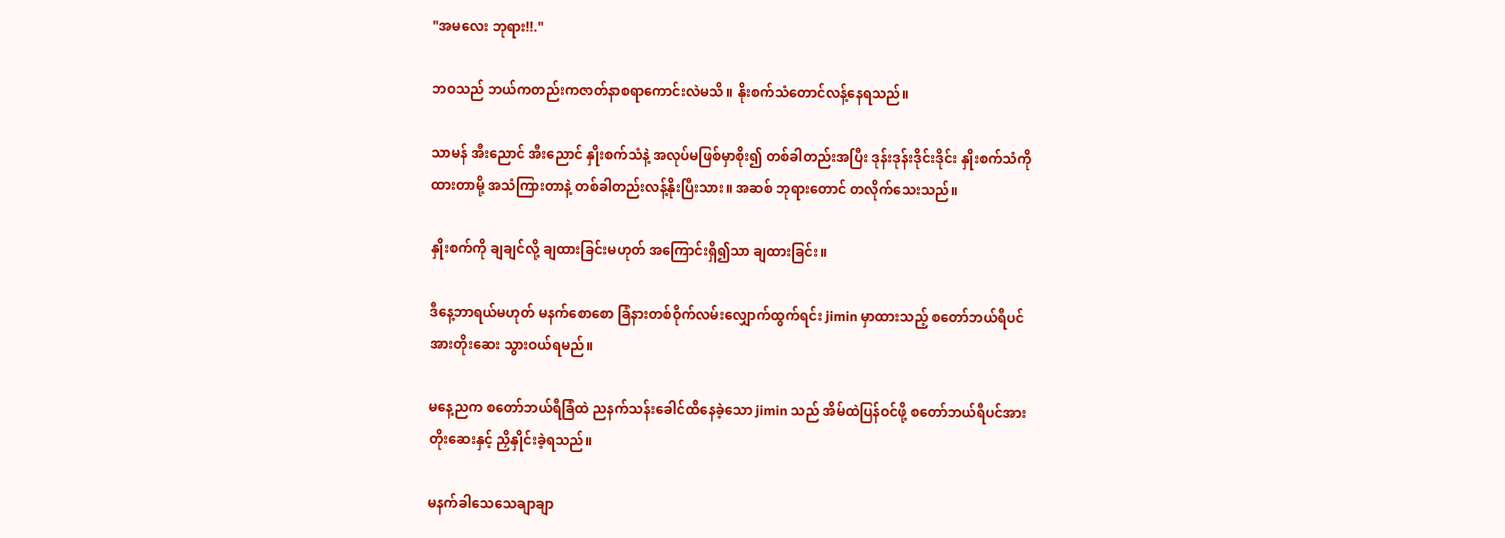"အမလေး ဘုရား!!."

ဘဝသည် ဘယ်ကတည်းကဇာတ်နာစရာကောင်းလဲမသိ။ နိုးစက်သံတောင်လန့်နေရသည်။

သာမန် အီးညောင် အီးညောင် နှိုးစက်သံနဲ့ အလုပ်မဖြစ်မှာစိုး၍ တစ်ခါတည်းအပြီး ဒုန်းဒုန်းဒိုင်းဒိုင်း နှိုးစက်သံကိုထားတာမို့ အသံကြားတာနဲ့ တစ်ခါတည်းလန့်နိုးပြီးသား။ အဆစ် ဘုရားတောင် တလိုက်သေးသည်။

နှိုးစက်ကို ချချင်လို့ ချထားခြင်းမဟုတ် အကြောင်းရှိ၍သာ ချထားခြင်း။

ဒီနေ့ဘာရယ်မဟုတ် မနက်စောစော ခြံနားတစ်ဝိုက်လမ်းလျှောက်ထွက်ရင်း jimin မှာထားသည့် စတော်ဘယ်ရီပင်အားတိုးဆေး သွားဝယ်ရမည်။

မနေ့ညက စတော်ဘယ်ရီခြံထဲ ညနက်သန်းခေါင်ထိနေခဲ့သော jimin သည် အိမ်ထဲပြန်ဝင်ဖို့ စတော်ဘယ်ရီပင်အားတိုးဆေးနှင့် ညှိနှိုင်းခဲ့ရသည်။

မနက်ခါသေသေချာချာ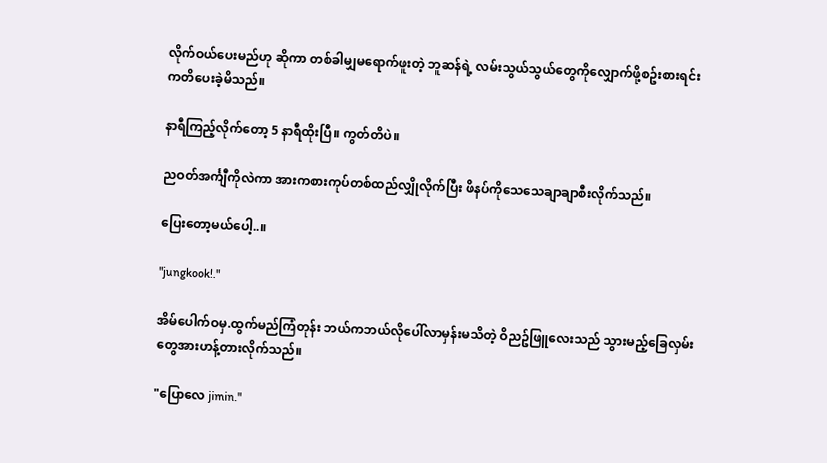လိုက်ဝယ်ပေးမည်ဟု ဆိုကာ တစ်ခါမျှမရောက်ဖူးတဲ့ ဘူဆန်ရဲ့ လမ်းသွယ်သွယ်တွေကိုလျှောက်ဖို့စဥ်းစားရင်း ကတိပေးခဲ့မိသည်။

နာရီကြည့်လိုက်တော့ 5 နာရီထိုးပြီ။ ကွတ်တိပဲ။

ညဝတ်အင်္ကျီကိုလဲကာ အားကစားကုပ်တစ်ထည်လျှိုလိုက်ပြီး ဖိနပ်ကိုသေသေချာချာစီးလိုက်သည်။

ပြေးတော့မယ်ပေါ့..။

"jungkook!."

အိမ်ပေါက်ဝမှ.ထွက်မည်ကြံတုန်း ဘယ်ကဘယ်လိုပေါ်လာမှန်းမသိတဲ့ ဝိညဥ်ဖြူလေးသည် သွားမည့်ခြေလှမ်းတွေအားဟန့်တားလိုက်သည်။

"ပြောလေ jimin."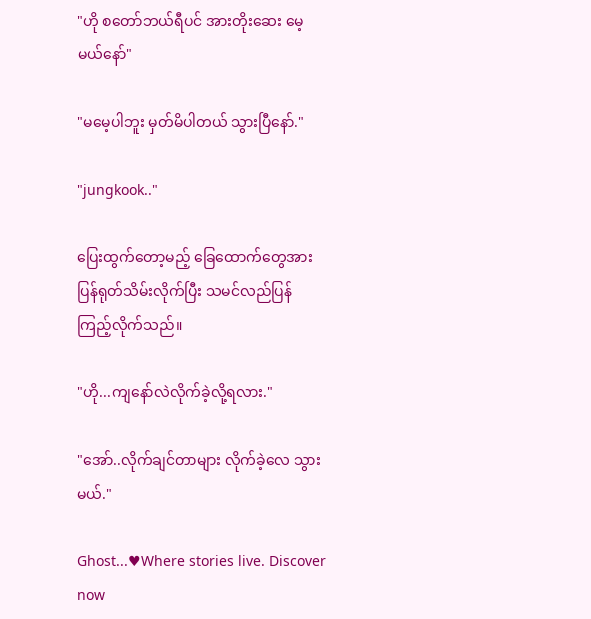"ဟို စတော်ဘယ်ရီပင် အားတိုးဆေး မေ့မယ်နော်"

"မမေ့ပါဘူး မှတ်မိပါတယ် သွားပြီနော်."

"jungkook.."

ပြေးထွက်တော့မည့် ခြေထောက်တွေအား ပြန်ရုတ်သိမ်းလိုက်ပြီး သမင်လည်ပြန်ကြည့်လိုက်သည်။

"ဟို...ကျနော်လဲလိုက်ခဲ့လို့ရလား."

"အော်..လိုက်ချင်တာများ လိုက်ခဲ့လေ သွားမယ်."

Ghost...♥Where stories live. Discover now